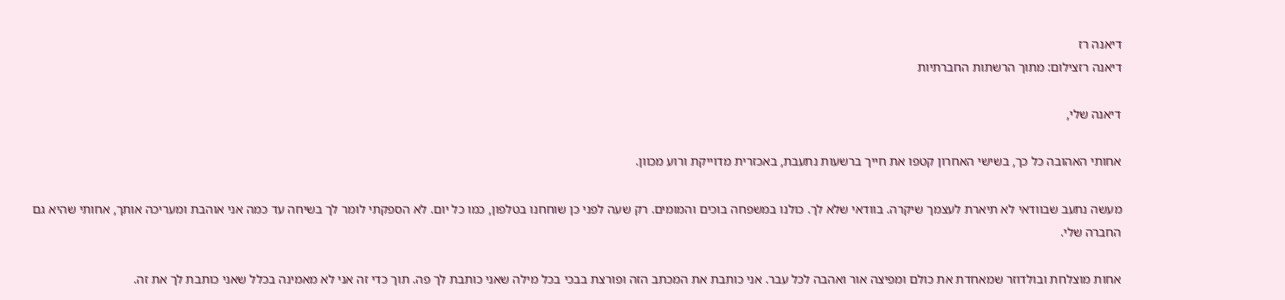דיאנה רז
דיאנה רזצילום: מתוך הרשתות החברתיות

דיאנה שלי,

אחותי האהובה כל כך, בשישי האחרון קטפו את חייך ברשעות נתעבת, באכזרית מדוייקת ורוע מכוון.

מעשה נתעב שבוודאי לא תיארת לעצמך שיקרה. בוודאי שלא לך. כולנו במשפחה בוכים והמומים. רק שעה לפני כן שוחחנו בטלפון, כמו כל יום. לא הספקתי לומר לך בשיחה עד כמה אני אוהבת ומעריכה אותך, אחותי שהיא גם החברה שלי.

אחות מוצלחת ובולדוזר שמאחדת את כולם ומפיצה אור ואהבה לכל עבר. אני כותבת את המכתב הזה ופורצת בבכי בכל מילה שאני כותבת לך פה. תוך כדי זה אני לא מאמינה בכלל שאני כותבת לך את זה.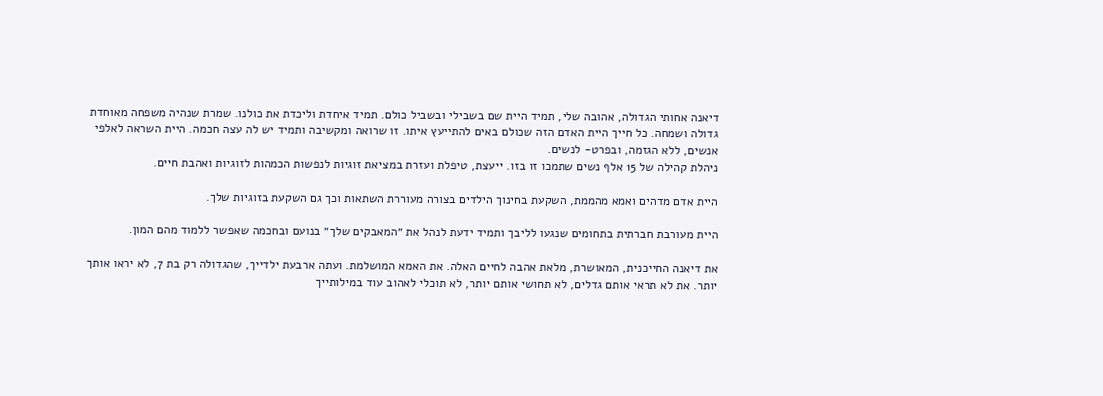דיאנה אחותי הגדולה, אהובה שלי, תמיד היית שם בשבילי ובשביל כולם. תמיד איחדת וליכדת את כולנו. שמרת שנהיה משפחה מאוחדת גדולה ושמחה. כל חייך היית האדם הזה שכולם באים להתייעץ איתו. זו שרואה ומקשיבה ותמיד יש לה עצה חכמה. היית השראה לאלפי אנשים, ללא הגזמה, ובפרט- לנשים.
ניהלת קהילה של 15 אלף נשים שתמכו זו בזו. ייעצת, טיפלת ועזרת במציאת זוגיות לנפשות הכמהות לזוגיות ואהבת חיים.

היית אדם מדהים ואמא מהממת, השקעת בחינוך הילדים בצורה מעוררת השתאות וכך גם השקעת בזוגיות שלך.

היית מעורבת חברתית בתחומים שנגעו לליבך ותמיד ידעת לנהל את ״המאבקים שלך״ בנועם ובחכמה שאפשר ללמוד מהם המון.

את דיאנה החייכנית, המאושרת, מלאת אהבה לחיים האלה. את האמא המושלמת. ועתה ארבעת ילדייך, שהגדולה רק בת 7, לא יראו אותך יותר. את לא תראי אותם גדלים, לא תחושי אותם יותר, לא תוכלי לאהוב עוד במילותייך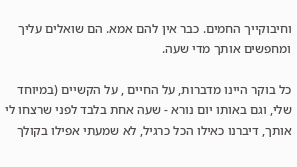וחיבוקייך החמים. כבר אין להם אמא. הם שואלים עליך ומחפשים אותך מדי שעה.

כל בוקר היינו מדברות, על החיים , על הקשיים (במיוחד שלי, וגם באותו יום נורא - שעה אחת בלבד לפני שרצחו לי אותך, דיברנו כאילו הכל כרגיל, לא שמעתי אפילו בקולך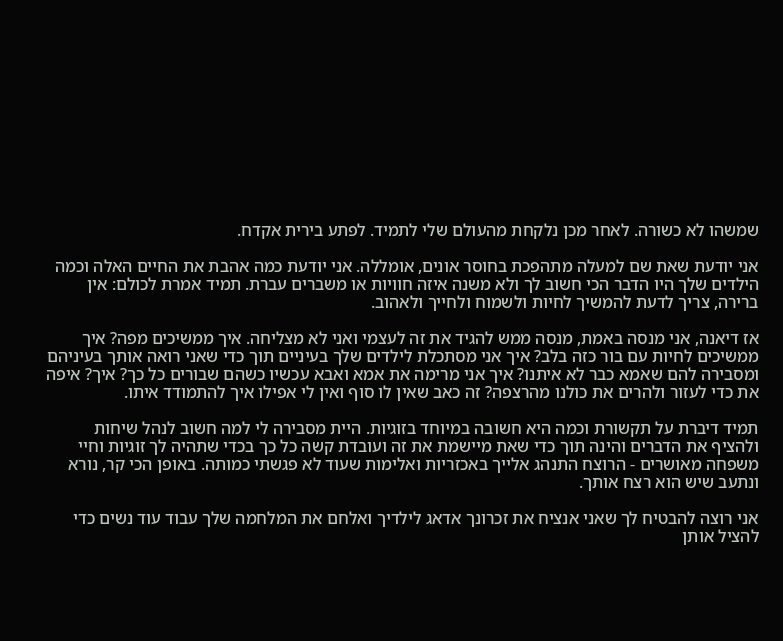שמשהו לא כשורה. לאחר מכן נלקחת מהעולם שלי לתמיד. לפתע בירית אקדח.

אני יודעת שאת שם למעלה מתהפכת בחוסר אונים, אומללה. אני יודעת כמה אהבת את החיים האלה וכמה הילדים שלך היו הדבר הכי חשוב לך ולא משנה איזה חוויות או משברים עברת. תמיד אמרת לכולם: אין ברירה, צריך לדעת להמשיך לחיות ולשמוח ולחייך ולאהוב.

אז דיאנה, אני מנסה באמת, מנסה ממש להגיד את זה לעצמי ואני לא מצליחה. איך ממשיכים מפה? איך ממשיכים לחיות עם בור כזה בלב? איך אני מסתכלת לילדים שלך בעיניים תוך כדי שאני רואה אותך בעיניהם ומסבירה להם שאמא כבר לא איתנו? איך אני מרימה את אמא ואבא עכשיו כשהם שבורים כל כך? איך? איפה את כדי לעזור ולהרים את כולנו מהרצפה? זה כאב שאין לו סוף ואין לי אפילו איך להתמודד איתו.

תמיד דיברת על תקשורת וכמה היא חשובה במיוחד בזוגיות. היית מסבירה לי למה חשוב לנהל שיחות ולהציף את הדברים והינה תוך כדי שאת מיישמת את זה ועובדת קשה כל כך בכדי שתהיה לך זוגיות וחיי משפחה מאושרים - הרוצח התנהג אלייך באכזריות ואלימות שעוד לא פגשתי כמותה. באופן הכי קר, נורא ונתעב שיש הוא רצח אותך.

אני רוצה להבטיח לך שאני אנציח את זכרונך אדאג לילדיך ואלחם את המלחמה שלך עבוד עוד נשים כדי להציל אותן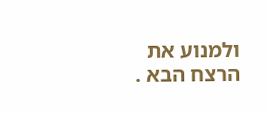ולמנוע את הרצח הבא .